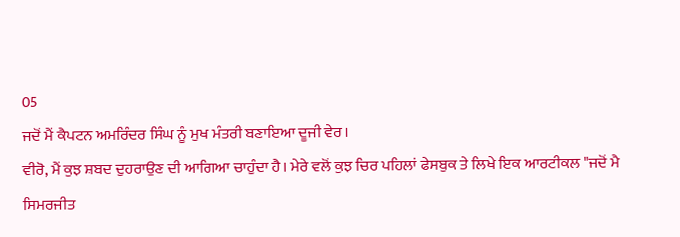05
ਜਦੋਂ ਮੈਂ ਕੈਪਟਨ ਅਮਰਿੰਦਰ ਸਿੰਘ ਨੂੰ ਮੁਖ ਮੰਤਰੀ ਬਣਾਇਆ ਦੂਜੀ ਵੇਰ।
ਵੀਰੋ, ਮੈਂ ਕੁਝ ਸ਼ਬਦ ਦੁਹਰਾਉਣ ਦੀ ਆਗਿਆ ਚਾਹੁੰਦਾ ਹੈ। ਮੇਰੇ ਵਲੋਂ ਕੁਝ ਚਿਰ ਪਹਿਲਾਂ ਫੇਸਬੁਕ ਤੇ ਲਿਖੇ ਇਕ ਆਰਟੀਕਲ "ਜਦੋਂ ਮੈ ਸਿਮਰਜੀਤ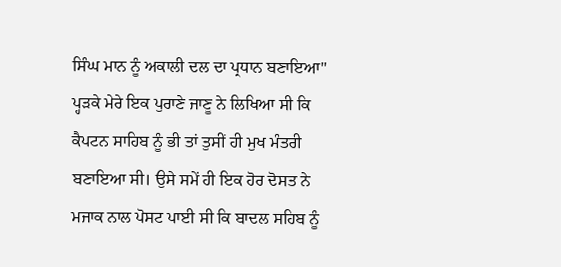ਸਿੰਘ ਮਾਨ ਨੂੰ ਅਕਾਲੀ ਦਲ ਦਾ ਪ੍ਰਧਾਨ ਬਣਾਇਆ" ਪ੍ਹੜਕੇ ਮੇਰੇ ਇਕ ਪੁਰਾਣੇ ਜਾਣੂ ਨੇ ਲਿਖਿਆ ਸੀ ਕਿ ਕੈਪਟਨ ਸਾਹਿਬ ਨੂੰ ਭੀ ਤਾਂ ਤੁਸੀਂ ਹੀ ਮੁਖ ਮੰਤਰੀ ਬਣਾਇਆ ਸੀ। ਉਸੇ ਸਮੇਂ ਹੀ ਇਕ ਹੋਰ ਦੋਸਤ ਨੇ ਮਜਾਕ ਨਾਲ ਪੋਸਟ ਪਾਈ ਸੀ ਕਿ ਬਾਦਲ ਸਹਿਬ ਨੂੰ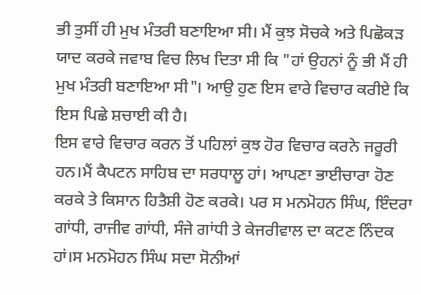ਭੀ ਤੁਸੀਂ ਹੀ ਮੁਖ ਮੰਤਰੀ ਬਣਾਇਆ ਸੀ। ਮੈਂ ਕੁਝ ਸੋਚਕੇ ਅਤੇ ਪਿਛੋਕੜ ਯਾਦ ਕਰਕੇ ਜਵਾਬ ਵਿਚ ਲਿਖ ਦਿਤਾ ਸੀ ਕਿ "ਹਾਂ ਉਹਨਾਂ ਨੂੰ ਭੀ ਮੈਂ ਹੀ ਮੁਖ ਮੰਤਰੀ ਬਣਾਇਆ ਸੀ"। ਆਉ ਹੁਣ ਇਸ ਵਾਰੇ ਵਿਚਾਰ ਕਰੀਏ ਕਿ ਇਸ ਪਿਛੇ ਸ਼ਚਾਈ ਕੀ ਹੈ।
ਇਸ ਵਾਰੇ ਵਿਚਾਰ ਕਰਨ ਤੋਂ ਪਹਿਲਾਂ ਕੁਝ ਹੋਰ ਵਿਚਾਰ ਕਰਨੇ ਜਰੂਰੀ ਹਨ।ਮੈਂ ਕੈਪਟਨ ਸਾਹਿਬ ਦਾ ਸਰਧਾਲੂ ਹਾਂ। ਆਪਣਾ ਭਾਈਚਾਰਾ ਹੋਣ ਕਰਕੇ ਤੇ ਕਿਸਾਨ ਹਿਤੈਸ਼ੀ ਹੋਣ ਕਰਕੇ। ਪਰ ਸ ਮਨਮੋਹਨ ਸਿੰਘ, ਇੰਦਰਾ ਗਾਂਧੀ, ਰਾਜੀਵ ਗਾਂਧੀ, ਸੰਜੇ ਗਾਂਧੀ ਤੇ ਕੇਜਰੀਵਾਲ ਦਾ ਕਟਣ ਨਿੰਦਕ ਹਾਂ।ਸ ਮਨਮੋਹਨ ਸਿੰਘ ਸਦਾ ਸੋਨੀਆਂ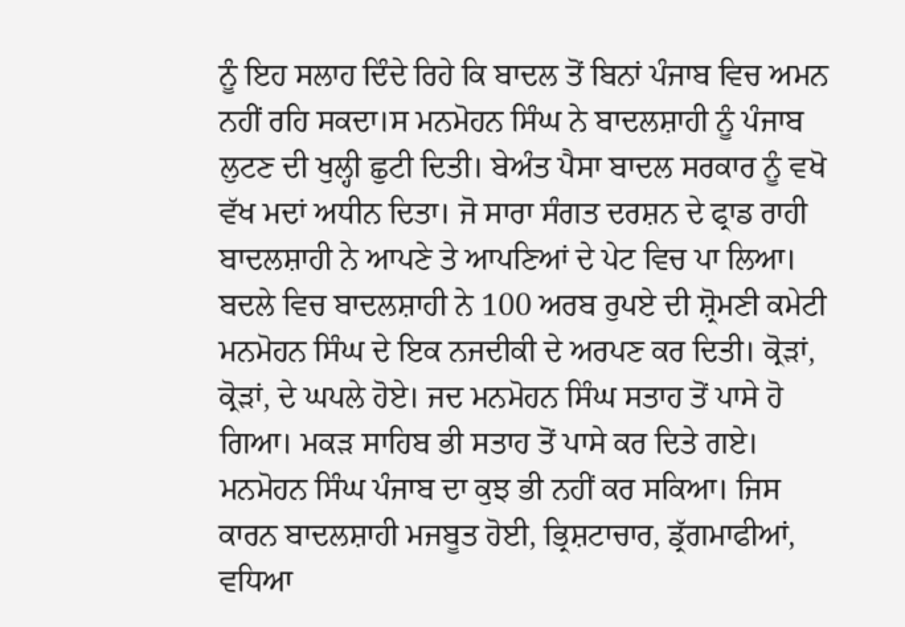ਨੂੰ ਇਹ ਸਲਾਹ ਦਿੰਦੇ ਰਿਹੇ ਕਿ ਬਾਦਲ ਤੋਂ ਬਿਨਾਂ ਪੰਜਾਬ ਵਿਚ ਅਮਨ ਨਹੀਂ ਰਹਿ ਸਕਦਾ।ਸ ਮਨਮੋਹਨ ਸਿੰਘ ਨੇ ਬਾਦਲਸ਼ਾਹੀ ਨੂੰ ਪੰਜਾਬ ਲੁਟਣ ਦੀ ਖੁਲ੍ਹੀ ਛੁਟੀ ਦਿਤੀ। ਬੇਅੰਤ ਪੈਸਾ ਬਾਦਲ ਸਰਕਾਰ ਨੂੰ ਵਖੋ ਵੱਖ ਮਦਾਂ ਅਧੀਨ ਦਿਤਾ। ਜੋ ਸਾਰਾ ਸੰਗਤ ਦਰਸ਼ਨ ਦੇ ਫ੍ਰਾਡ ਰਾਹੀ ਬਾਦਲਸ਼ਾਹੀ ਨੇ ਆਪਣੇ ਤੇ ਆਪਣਿਆਂ ਦੇ ਪੇਟ ਵਿਚ ਪਾ ਲਿਆ। ਬਦਲੇ ਵਿਚ ਬਾਦਲਸ਼ਾਹੀ ਨੇ 100 ਅਰਬ ਰੁਪਏ ਦੀ ਸ਼੍ਰੋਮਣੀ ਕਮੇਟੀ ਮਨਮੋਹਨ ਸਿੰਘ ਦੇ ਇਕ ਨਜਦੀਕੀ ਦੇ ਅਰਪਣ ਕਰ ਦਿਤੀ। ਕ੍ਰੋੜਾਂ, ਕ੍ਰੋੜਾਂ, ਦੇ ਘਪਲੇ ਹੋਏ। ਜਦ ਮਨਮੋਹਨ ਸਿੰਘ ਸਤਾਹ ਤੋਂ ਪਾਸੇ ਹੋ ਗਿਆ। ਮਕੜ ਸਾਹਿਬ ਭੀ ਸਤਾਹ ਤੋਂ ਪਾਸੇ ਕਰ ਦਿਤੇ ਗਏ। ਮਨਮੋਹਨ ਸਿੰਘ ਪੰਜਾਬ ਦਾ ਕੁਝ ਭੀ ਨਹੀਂ ਕਰ ਸਕਿਆ। ਜਿਸ ਕਾਰਨ ਬਾਦਲਸ਼ਾਹੀ ਮਜਬੂਤ ਹੋਈ, ਭ੍ਰਿਸ਼ਟਾਚਾਰ, ਡ੍ਰੱਗਮਾਫੀਆਂ, ਵਧਿਆ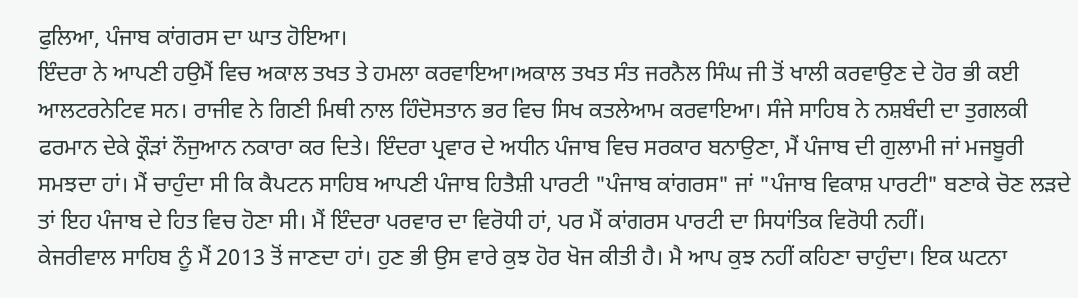ਫੁਲਿਆ, ਪੰਜਾਬ ਕਾਂਗਰਸ ਦਾ ਘਾਤ ਹੋਇਆ।
ਇੰਦਰਾ ਨੇ ਆਪਣੀ ਹਉਮੈਂ ਵਿਚ ਅਕਾਲ ਤਖਤ ਤੇ ਹਮਲਾ ਕਰਵਾਇਆ।ਅਕਾਲ ਤਖਤ ਸੰਤ ਜਰਨੈਲ ਸਿੰਘ ਜੀ ਤੋਂ ਖਾਲੀ ਕਰਵਾਉਣ ਦੇ ਹੋਰ ਭੀ ਕਈ ਆਲਟਰਨੇਟਿਵ ਸਨ। ਰਾਜੀਵ ਨੇ ਗਿਣੀ ਮਿਥੀ ਨਾਲ ਹਿੰਦੋਸਤਾਨ ਭਰ ਵਿਚ ਸਿਖ ਕਤਲੇਆਮ ਕਰਵਾਇਆ। ਸੰਜੇ ਸਾਹਿਬ ਨੇ ਨਸ਼ਬੰਦੀ ਦਾ ਤੁਗਲਕੀ ਫਰਮਾਨ ਦੇਕੇ ਕ੍ਰੌੜਾਂ ਨੌਜੁਆਨ ਨਕਾਰਾ ਕਰ ਦਿਤੇ। ਇੰਦਰਾ ਪ੍ਰਵਾਰ ਦੇ ਅਧੀਨ ਪੰਜਾਬ ਵਿਚ ਸਰਕਾਰ ਬਨਾਉਣਾ, ਮੈਂ ਪੰਜਾਬ ਦੀ ਗੁਲਾਮੀ ਜਾਂ ਮਜਬੂਰੀ ਸਮਝਦਾ ਹਾਂ। ਮੈਂ ਚਾਹੁੰਦਾ ਸੀ ਕਿ ਕੈਪਟਨ ਸਾਹਿਬ ਆਪਣੀ ਪੰਜਾਬ ਹਿਤੈਸ਼ੀ ਪਾਰਟੀ "ਪੰਜਾਬ ਕਾਂਗਰਸ" ਜਾਂ "ਪੰਜਾਬ ਵਿਕਾਸ਼ ਪਾਰਟੀ" ਬਣਾਕੇ ਚੋਣ ਲੜਦੇ ਤਾਂ ਇਹ ਪੰਜਾਬ ਦੇ ਹਿਤ ਵਿਚ ਹੋਣਾ ਸੀ। ਮੈਂ ਇੰਦਰਾ ਪਰਵਾਰ ਦਾ ਵਿਰੋਧੀ ਹਾਂ, ਪਰ ਮੈਂ ਕਾਂਗਰਸ ਪਾਰਟੀ ਦਾ ਸਿਧਾਂਤਿਕ ਵਿਰੋਧੀ ਨਹੀਂ।
ਕੇਜਰੀਵਾਲ ਸਾਹਿਬ ਨੂੰ ਮੈਂ 2013 ਤੋਂ ਜਾਣਦਾ ਹਾਂ। ਹੁਣ ਭੀ ਉਸ ਵਾਰੇ ਕੁਝ ਹੋਰ ਖੋਜ ਕੀਤੀ ਹੈ। ਮੈ ਆਪ ਕੁਝ ਨਹੀਂ ਕਹਿਣਾ ਚਾਹੁੰਦਾ। ਇਕ ਘਟਨਾ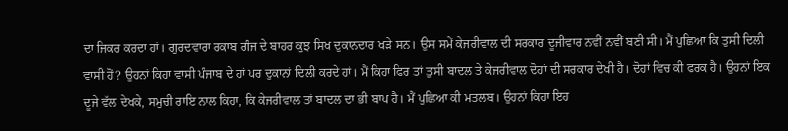ਦਾ ਜਿਕਰ ਕਰਦਾ ਹਾਂ। ਗੁਰਦਵਾਰਾ ਰਕਾਬ ਗੰਜ ਦੇ ਬਾਹਰ ਕੁਝ ਸਿਖ ਦੁਕਾਨਦਾਰ ਖੜੇ ਸਨ। ਉਸ ਸਮੇਂ ਕੇਜਰੀਵਾਲ ਦੀ ਸਰਕਾਰ ਦੂਜੀਵਾਰ ਨਵੀਂ ਨਵੀਂ ਬਣੀ ਸੀ। ਮੈਂ ਪੁਛਿਆ ਕਿ ਤੁਸੀ ਦਿਲੀ ਵਾਸੀ ਹੋਂ? ਉਹਨਾਂ ਕਿਹਾ ਵਾਸੀ ਪੰਜਾਬ ਦੇ ਹਾਂ ਪਰ ਦੁਕਾਨਾਂ ਦਿਲੀ ਕਰਦੇ ਹਾਂ। ਮੈਂ ਕਿਹਾ ਫਿਰ ਤਾਂ ਤੁਸੀ ਬਾਦਲ ਤੇ ਕੇਜਰੀਵਾਲ ਦੋਹਾਂ ਦੀ ਸਰਕਾਰ ਦੇਖੀ ਹੈ। ਦੋਹਾਂ ਵਿਚ ਕੀ ਫਰਕ ਹੈ। ਉਹਨਾਂ ਇਕ ਦੂਜੇ ਵੱਲ ਦੇਖਕੇ, ਸਮੁਚੀ ਰਾਇ ਨਾਲ ਕਿਹਾ, ਕਿ ਕੇਜਰੀਵਾਲ ਤਾਂ ਬਾਦਲ ਦਾ ਭੀ ਬਾਪ ਹੈ। ਮੈਂ ਪੁਛਿਆ ਕੀ ਮਤਲਬ। ਉਹਨਾਂ ਕਿਹਾ ਇਹ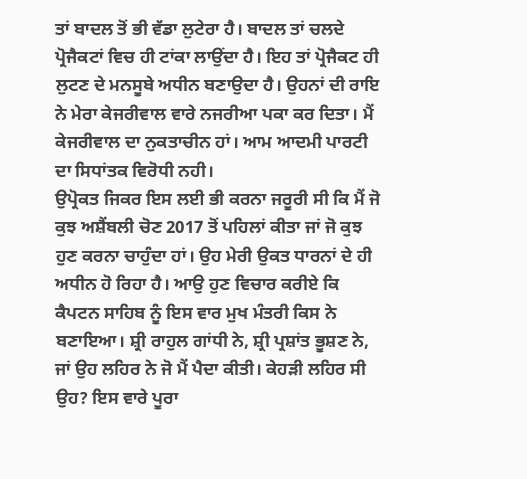ਤਾਂ ਬਾਦਲ ਤੋਂ ਭੀ ਵੱਡਾ ਲੁਟੇਰਾ ਹੈ। ਬਾਦਲ ਤਾਂ ਚਲਦੇ ਪ੍ਰੋਜੈਕਟਾਂ ਵਿਚ ਹੀ ਟਾਂਕਾ ਲਾਉਂਦਾ ਹੈ। ਇਹ ਤਾਂ ਪ੍ਰੋਜੈਕਟ ਹੀ ਲੁਟਣ ਦੇ ਮਨਸੂਬੇ ਅਧੀਨ ਬਣਾਉਦਾ ਹੈ। ਉਹਨਾਂ ਦੀ ਰਾਇ ਨੇ ਮੇਰਾ ਕੇਜਰੀਵਾਲ ਵਾਰੇ ਨਜਰੀਆ ਪਕਾ ਕਰ ਦਿਤਾ। ਮੈਂ ਕੇਜਰੀਵਾਲ ਦਾ ਨੁਕਤਾਚੀਨ ਹਾਂ। ਆਮ ਆਦਮੀ ਪਾਰਟੀ ਦਾ ਸਿਧਾਂਤਕ ਵਿਰੋਧੀ ਨਹੀ।
ਉਪ੍ਰੋਕਤ ਜਿਕਰ ਇਸ ਲਈ ਭੀ ਕਰਨਾ ਜਰੂਰੀ ਸੀ ਕਿ ਮੈਂ ਜੋ ਕੁਝ ਅਸ਼ੈਂਬਲੀ ਚੋਣ 2017 ਤੋਂ ਪਹਿਲਾਂ ਕੀਤਾ ਜਾਂ ਜੋ ਕੁਝ ਹੁਣ ਕਰਨਾ ਚਾਹੁੰਦਾ ਹਾਂ। ਉਹ ਮੇਰੀ ਉਕਤ ਧਾਰਨਾਂ ਦੇ ਹੀ ਅਧੀਨ ਹੋ ਰਿਹਾ ਹੈ। ਆਉ ਹੁਣ ਵਿਚਾਰ ਕਰੀਏ ਕਿ ਕੈਪਟਨ ਸਾਹਿਬ ਨੂੰ ਇਸ ਵਾਰ ਮੁਖ ਮੰਤਰੀ ਕਿਸ ਨੇ ਬਣਾਇਆ। ਸ਼੍ਰੀ ਰਾਹੁਲ ਗਾਂਧੀ ਨੇ, ਸ਼੍ਰੀ ਪ੍ਰਸ਼ਾਂਤ ਭੂਸ਼ਣ ਨੇ, ਜਾਂ ਉਹ ਲਹਿਰ ਨੇ ਜੋ ਮੈਂ ਪੈਦਾ ਕੀਤੀ। ਕੇਹੜੀ ਲਹਿਰ ਸੀ ਉਹ? ਇਸ ਵਾਰੇ ਪੂਰਾ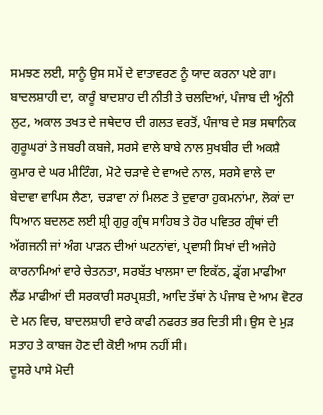ਸਮਝਣ ਲਈ, ਸਾਨੂੰ ਉਸ ਸਮੇਂ ਦੇ ਵਾਤਾਵਰਣ ਨੂੰ ਯਾਦ ਕਰਨਾ ਪਏ ਗਾ।
ਬਾਦਲਸ਼ਾਹੀ ਦਾ, ਕਾਰੂੰ ਬਾਦਸ਼ਾਹ ਦੀ ਨੀਤੀ ਤੇ ਚਲਦਿਆਂ, ਪੰਜਾਬ ਦੀ ਅ੍ਹੰਨੀ ਲੁਟ, ਅਕਾਲ ਤਖਤ ਦੇ ਜਥੇਦਾਰ ਦੀ ਗਲਤ ਵਰਤੋਂ, ਪੰਜਾਬ ਦੇ ਸਭ ਸਥਾਨਿਕ ਗੁਰੂਘਰਾਂ ਤੇ ਜਬਰੀ ਕਬਜੇ, ਸਰਸੇ ਵਾਲੇ ਬਾਬੇ ਨਾਲ ਸੁਖਬੀਰ ਦੀ ਅਕਸ਼ੈ ਕੁਮਾਰ ਦੇ ਘਰ ਮੀਟਿੰਗ, ਮੋਟੇ ਚੜਾਵੇ ਦੇ ਵਾਅਦੇ ਨਾਲ, ਸਰਸੇ ਵਾਲੇ ਦਾ ਬੇਦਾਵਾ ਵਾਪਿਸ ਲੈਣਾ, ਚੜਾਵਾ ਨਾਂ ਮਿਲਣ ਤੇ ਦੁਵਾਰਾ ਹੁਕਮਨਾਂਮਾ, ਲੋਕਾਂ ਦਾ ਧਿਆਨ ਬਦਲਣ ਲਈ ਸ਼੍ਰੀ ਗੁਰੁ ਗ੍ਰੰਥ ਸਾਹਿਬ ਤੇ ਹੋਰ ਪਵਿਤਰ ਗ੍ਰੰਥਾਂ ਦੀ ਅੱਗਜਨੀ ਜਾਂ ਅੰਗ ਪਾੜਨ ਦੀਆਂ ਘਟਨਾਂਵਾਂ, ਪ੍ਰਵਾਸੀ ਸਿਖਾਂ ਦੀ ਅਜੇਹੇ ਕਾਰਨਾਮਿਆਂ ਵਾਰੇ ਚੇਤਨਤਾ, ਸਰਬੱਤ ਖਾਲਸਾ ਦਾ ਇਕੱਠ, ਡ੍ਰੱਗ ਮਾਫੀਆ ਲੈਂਡ ਮਾਫੀਆਂ ਦੀ ਸਰਕਾਰੀ ਸਰਪ੍ਰਸ਼ਤੀ, ਆਦਿ ਤੱਥਾਂ ਨੇ ਪੰਜਾਬ ਦੇ ਆਮ ਵੋਟਰ ਦੇ ਮਨ ਵਿਚ, ਬਾਦਲਸ਼ਾਹੀ ਵਾਰੇ ਕਾਫੀ ਨਫਰਤ ਭਰ ਦਿਤੀ ਸੀ। ਉਸ ਦੇ ਮੁੜ ਸਤਾਹ ਤੇ ਕਾਬਜ ਹੋਣ ਦੀ ਕੋਈ ਆਸ ਨਹੀਂ ਸੀ।
ਦੂਸਰੇ ਪਾਸੇ ਮੋਦੀ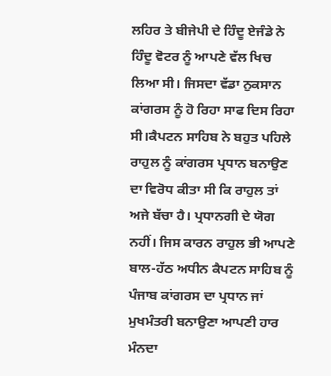ਲਹਿਰ ਤੇ ਬੀਜੇਪੀ ਦੇ ਹਿੰਦੂ ਏਜੰਡੇ ਨੇ ਹਿੰਦੂ ਵੋਟਰ ਨੂੰ ਆਪਣੇ ਵੱਲ ਖਿਚ ਲਿਆ ਸੀ। ਜਿਸਦਾ ਵੱਡਾ ਨੁਕਸਾਨ ਕਾਂਗਰਸ ਨੂੰ ਹੋ ਰਿਹਾ ਸਾਫ ਦਿਸ ਰਿਹਾ ਸੀ।ਕੈਪਟਨ ਸਾਹਿਬ ਨੇ ਬਹੁਤ ਪਹਿਲੇ ਰਾਹੁਲ ਨੂੰ ਕਾਂਗਰਸ ਪ੍ਰਧਾਨ ਬਨਾਉਣ ਦਾ ਵਿਰੋਧ ਕੀਤਾ ਸੀ ਕਿ ਰਾਹੁਲ ਤਾਂ ਅਜੇ ਬੱਚਾ ਹੈ। ਪ੍ਰਧਾਨਗੀ ਦੇ ਯੋਗ ਨਹੀਂ। ਜਿਸ ਕਾਰਨ ਰਾਹੁਲ ਭੀ ਆਪਣੇ ਬਾਲ-ਹੱਠ ਅਧੀਨ ਕੈਪਟਨ ਸਾਹਿਬ ਨੂੰ ਪੰਜਾਬ ਕਾਂਗਰਸ ਦਾ ਪ੍ਰਧਾਨ ਜਾਂ ਮੁਖਮੰਤਰੀ ਬਨਾਉਣਾ ਆਪਣੀ ਹਾਰ ਮੰਨਦਾ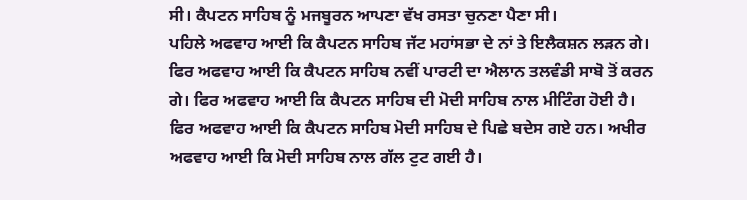ਸੀ। ਕੈਪਟਨ ਸਾਹਿਬ ਨੂੰ ਮਜਬੂਰਨ ਆਪਣਾ ਵੱਖ ਰਸਤਾ ਚੁਨਣਾ ਪੈਣਾ ਸੀ।
ਪਹਿਲੇ ਅਫਵਾਹ ਆਈ ਕਿ ਕੈਪਟਨ ਸਾਹਿਬ ਜੱਟ ਮਹਾਂਸਭਾ ਦੇ ਨਾਂ ਤੇ ਇਲੈਕਸ਼ਨ ਲੜਨ ਗੇ। ਫਿਰ ਅਫਵਾਹ ਆਈ ਕਿ ਕੈਪਟਨ ਸਾਹਿਬ ਨਵੀਂ ਪਾਰਟੀ ਦਾ ਐਲਾਨ ਤਲਵੰਡੀ ਸਾਬੋ ਤੋਂ ਕਰਨ ਗੇ। ਫਿਰ ਅਫਵਾਹ ਆਈ ਕਿ ਕੈਪਟਨ ਸਾਹਿਬ ਦੀ ਮੋਦੀ ਸਾਹਿਬ ਨਾਲ ਮੀਟਿੰਗ ਹੋਈ ਹੈ। ਫਿਰ ਅਫਵਾਹ ਆਈ ਕਿ ਕੈਪਟਨ ਸਾਹਿਬ ਮੋਦੀ ਸਾਹਿਬ ਦੇ ਪਿਛੇ ਬਦੇਸ ਗਏ ਹਨ। ਅਖੀਰ ਅਫਵਾਹ ਆਈ ਕਿ ਮੋਦੀ ਸਾਹਿਬ ਨਾਲ ਗੱਲ ਟੁਟ ਗਈ ਹੈ।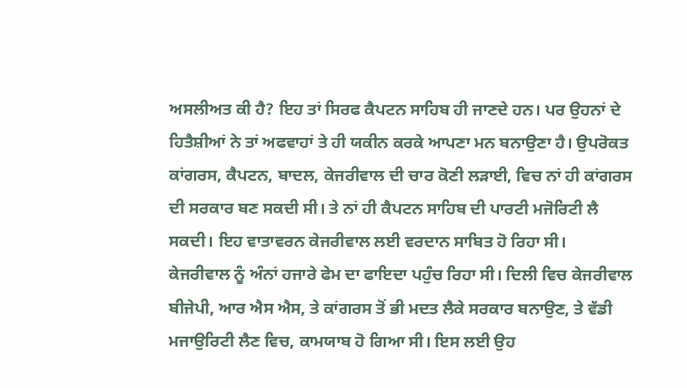ਅਸਲੀਅਤ ਕੀ ਹੈ? ਇਹ ਤਾਂ ਸਿਰਫ ਕੈਪਟਨ ਸਾਹਿਬ ਹੀ ਜਾਣਦੇ ਹਨ। ਪਰ ਉਹਨਾਂ ਦੇ ਹਿਤੈਸ਼ੀਆਂ ਨੇ ਤਾਂ ਅਫਵਾਹਾਂ ਤੇ ਹੀ ਯਕੀਨ ਕਰਕੇ ਆਪਣਾ ਮਨ ਬਨਾਉਣਾ ਹੈ। ਉਪਰੋਕਤ ਕਾਂਗਰਸ, ਕੈਪਟਨ, ਬਾਦਲ, ਕੇਜਰੀਵਾਲ ਦੀ ਚਾਰ ਕੋਣੀ ਲੜਾਈ, ਵਿਚ ਨਾਂ ਹੀ ਕਾਂਗਰਸ ਦੀ ਸਰਕਾਰ ਬਣ ਸਕਦੀ ਸੀ। ਤੇ ਨਾਂ ਹੀ ਕੈਪਟਨ ਸਾਹਿਬ ਦੀ ਪਾਰਟੀ ਮਜੋਰਿਟੀ ਲੈ ਸਕਦੀ। ਇਹ ਵਾਤਾਵਰਨ ਕੇਜਰੀਵਾਲ ਲਈ ਵਰਦਾਨ ਸਾਬਿਤ ਹੋ ਰਿਹਾ ਸੀ।
ਕੇਜਰੀਵਾਲ ਨੂੰ ਅੰਨਾਂ ਹਜਾਰੇ ਫੇਮ ਦਾ ਫਾਇਦਾ ਪਹੁੰਚ ਰਿਹਾ ਸੀ। ਦਿਲੀ ਵਿਚ ਕੇਜਰੀਵਾਲ ਬੀਜੇਪੀ, ਆਰ ਐਸ ਐਸ, ਤੇ ਕਾਂਗਰਸ ਤੋਂ ਭੀ ਮਦਤ ਲੈਕੇ ਸਰਕਾਰ ਬਨਾਉਣ, ਤੇ ਵੱਡੀ ਮਜਾਉਰਿਟੀ ਲੈਣ ਵਿਚ, ਕਾਮਯਾਬ ਹੋ ਗਿਆ ਸੀ। ਇਸ ਲਈ ਉਹ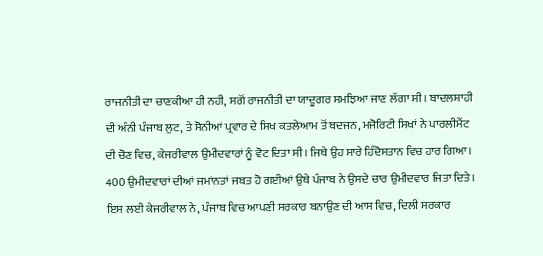ਰਾਜਨੀਤੀ ਦਾ ਚਾਣਕੀਆ ਹੀ ਨਹੀ, ਸਗੋਂ ਰਾਜਨੀਤੀ ਦਾ ਯਾਦੂਗਰ ਸਮਝਿਆ ਜਾਣ ਲੱਗਾ ਸੀ। ਬਾਦਲਸ਼ਾਹੀ ਦੀ ਅੰਨੀ ਪੰਜਾਬ ਲੁਟ, ਤੇ ਸੋਨੀਆਂ ਪ੍ਰਵਾਰ ਦੇ ਸਿਖ ਕਤਲੇਆਮ ਤੋਂ ਬਦਜਨ, ਮਜੋਰਿਟੀ ਸਿਖਾਂ ਨੇ ਪਾਰਲੀਮੈਂਟ ਦੀ ਚੋਣ ਵਿਚ, ਕੇਜਰੀਵਾਲ ਉਮੀਦਵਾਰਾਂ ਨੂੰ ਵੋਟ ਦਿਤਾ ਸੀ। ਜਿਥੇ ਉਹ ਸਾਰੇ ਹਿੰਦੋਸਤਾਨ ਵਿਚ ਹਾਰ ਗਿਆ। 400 ਉਮੀਦਵਾਰਾਂ ਦੀਆਂ ਜਮਾਂਨਤਾਂ ਜਬਤ ਹੋ ਗਈਆਂ ਉਥੇ ਪੰਜਾਬ ਨੇ ਉਸਦੇ ਚਾਰ ਉਮੀਦਵਾਰ ਜਿਤਾ ਦਿਤੇ। ਇਸ ਲਈ ਕੇਜਰੀਵਾਲ ਨੇ, ਪੰਜਾਬ ਵਿਚ ਆਪਣੀ ਸਰਕਾਰ ਬਨਾਉਣ ਦੀ ਆਸ ਵਿਚ, ਦਿਲੀ ਸਰਕਾਰ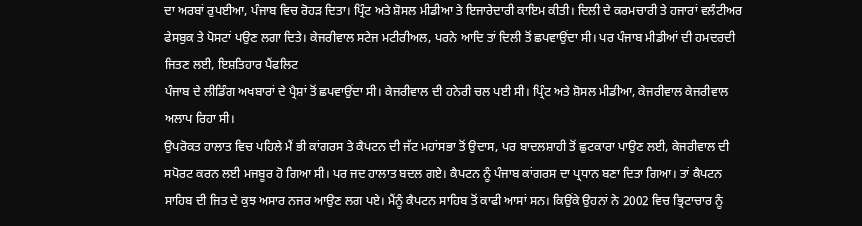ਦਾ ਅਰਬਾਂ ਰੁਪਈਆ, ਪੰਜਾਬ ਵਿਚ ਰੋਹੜ ਦਿਤਾ। ਪ੍ਰਿੰਟ ਅਤੇ ਸ਼ੋਸਲ ਮੀਡੀਆ ਤੇ ਇਜਾਰੇਦਾਰੀ ਕਾਇਮ ਕੀਤੀ। ਦਿਲੀ ਦੇ ਕਰਮਚਾਰੀ ਤੇ ਹਜਾਰਾਂ ਵਲੰਟੀਅਰ ਫੇਸਬੁਕ ਤੇ ਪੋਸਟਾਂ ਪਉਣ ਲਗਾ ਦਿਤੇ। ਕੇਜਰੀਵਾਲ ਸਟੇਜ ਮਟੀਰੀਅਲ, ਪਰਨੇ ਆਦਿ ਤਾਂ ਦਿਲੀ ਤੋਂ ਛਪਵਾਉਂਦਾ ਸੀ। ਪਰ ਪੰਜਾਬ ਮੀਡੀਆਂ ਦੀ ਹਮਦਰਦੀ ਜਿਤਣ ਲਈ, ਇਸ਼ਤਿਹਾਰ ਪੈਂਫਲਿਟ
ਪੰਜਾਬ ਦੇ ਲੀਡਿੰਗ ਅਖਬਾਰਾਂ ਦੇ ਪ੍ਰੈਸ਼ਾਂ ਤੋਂ ਛਪਵਾਉਂਦਾ ਸੀ। ਕੇਜਰੀਵਾਲ ਦੀ ਹਨੇਰੀ ਚਲ ਪਈ ਸੀ। ਪ੍ਰਿੰਟ ਅਤੇ ਸ਼ੋਸਲ ਮੀਡੀਆ, ਕੇਜਰੀਵਾਲ ਕੇਜਰੀਵਾਲ ਅਲਾਪ ਰਿਹਾ ਸੀ।
ਉਪਰੋਕਤ ਹਾਲਾਤ ਵਿਚ ਪਹਿਲੇ ਮੈਂ ਭੀ ਕਾਂਗਰਸ ਤੇ ਕੈਪਟਨ ਦੀ ਜੱਟ ਮਹਾਂਸਭਾ ਤੋਂ ਉਦਾਸ, ਪਰ ਬਾਦਲਸ਼ਾਹੀ ਤੋਂ ਛੁਟਕਾਰਾ ਪਾਉਣ ਲਈ, ਕੇਜਰੀਵਾਲ ਦੀ ਸਪੋਰਟ ਕਰਨ ਲਈ ਮਜਬੂਰ ਹੋ ਗਿਆ ਸੀ। ਪਰ ਜਦ ਹਾਲਾਤ ਬਦਲ ਗਏ। ਕੈਪਟਨ ਨੂੰ ਪੰਜਾਬ ਕਾਂਗਰਸ ਦਾ ਪ੍ਰਧਾਨ ਬਣਾ ਦਿਤਾ ਗਿਆ। ਤਾਂ ਕੈਪਟਨ ਸਾਹਿਬ ਦੀ ਜਿਤ ਦੇ ਕੁਝ ਅਸਾਰ ਨਜਰ ਆਉਣ ਲਗ ਪਏ। ਮੈਂਨੂੰ ਕੈਪਟਨ ਸਾਹਿਬ ਤੋਂ ਕਾਫੀ ਆਸਾਂ ਸਨ। ਕਿਉਂਕੇ ਉਹਨਾਂ ਨੇ 2002 ਵਿਚ ਭ੍ਰਿਟਾਚਾਰ ਨੂੰ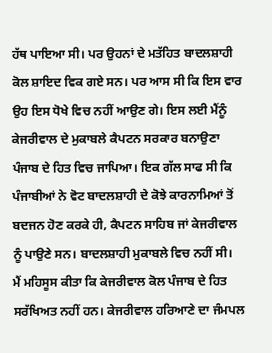ਹੱਥ ਪਾਇਆ ਸੀ। ਪਰ ਉਹਨਾਂ ਦੇ ਮਤੱਹਿਤ ਬਾਦਲਸ਼ਾਹੀ ਕੋਲ ਸ਼ਾਇਦ ਵਿਕ ਗਏ ਸਨ। ਪਰ ਆਸ ਸੀ ਕਿ ਇਸ ਵਾਰ ਉਹ ਇਸ ਧੋਖੇ ਵਿਚ ਨਹੀਂ ਆਉਣ ਗੇ। ਇਸ ਲਈ ਮੈਂਨੂੰ ਕੇਜਰੀਵਾਲ ਦੇ ਮੁਕਾਬਲੇ ਕੈਪਟਨ ਸਰਕਾਰ ਬਨਾਉਣਾ ਪੰਜਾਬ ਦੇ ਹਿਤ ਵਿਚ ਜਾਪਿਆ। ਇਕ ਗੱਲ ਸਾਫ ਸੀ ਕਿ ਪੰਜਾਬੀਆਂ ਨੇ ਵੋਟ ਬਾਦਲਸ਼ਾਹੀ ਦੇ ਕੋਝੇ ਕਾਰਨਾਮਿਆਂ ਤੋਂ ਬਦਜਨ ਹੋਣ ਕਰਕੇ ਹੀ, ਕੈਪਟਨ ਸਾਹਿਬ ਜਾਂ ਕੇਜਰੀਵਾਲ ਨੂੰ ਪਾਉਣੇ ਸਨ। ਬਾਦਲਸ਼ਾਹੀ ਮੁਕਾਬਲੇ ਵਿਚ ਨਹੀਂ ਸੀ।
ਮੈਂ ਮਹਿਸੂਸ ਕੀਤਾ ਕਿ ਕੇਜਰੀਵਾਲ ਕੋਲ ਪੰਜਾਬ ਦੇ ਹਿਤ ਸਰੱਖਿਅਤ ਨਹੀਂ ਹਨ। ਕੇਜਰੀਵਾਲ ਹਰਿਆਣੇ ਦਾ ਜੰਮਪਲ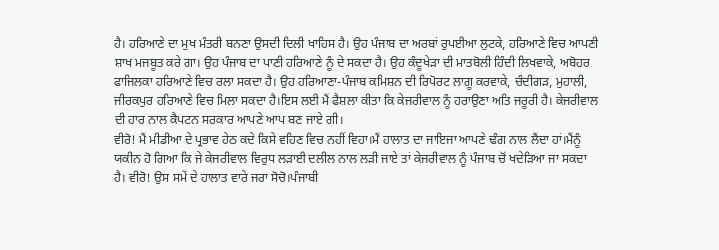ਹੈ। ਹਰਿਆਣੇ ਦਾ ਮੁਖ ਮੰਤਰੀ ਬਨਣਾ ਉਸਦੀ ਦਿਲੀ ਖਾਹਿਸ ਹੈ। ਉਹ ਪੰਜਾਬ ਦਾ ਅਰਬਾਂ ਰੁਪਈਆ ਲੁਟਕੇ, ਹਰਿਆਣੇ ਵਿਚ ਆਪਣੀ ਸ਼ਾਖ ਮਜਬੂਤ ਕਰੇ ਗਾ। ਉਹ ਪੰਜਾਬ ਦਾ ਪਾਣੀ ਹਰਿਆਣੇ ਨੂੰ ਦੇ ਸਕਦਾ ਹੈ। ਉਹ ਕੰਦੂਖੇੜਾ ਦੀ ਮਾਤਬੋਲੀ ਹਿੰਦੀ ਲਿਖਵਾਕੇ, ਅਬੋਹਰ ਫਾਜਿਲਕਾ ਹਰਿਆਣੇ ਵਿਚ ਰਲਾ ਸਕਦਾ ਹੈ। ਉਹ ਹਰਿਆਣਾ-ਪੰਜਾਬ ਕਮਿਸ਼ਨ ਦੀ ਰਿਪੋਰਟ ਲਾਗੂ ਕਰਵਾਕੇ, ਚੰਦੀਗੜ, ਮੁਹਾਲੀ, ਜੀਰਕਪੁਰ ਹਰਿਆਣੇ ਵਿਚ ਮਿਲਾ ਸਕਦਾ ਹੈ।ਇਸ ਲਈ ਮੈਂ ਫੈਸ਼ਲਾ ਕੀਤਾ ਕਿ ਕੇਜਰੀਵਾਲ ਨੂੰ ਹਰਾਉਣਾ ਅਤਿ ਜਰੂਰੀ ਹੈ। ਕੇਜਰੀਵਾਲ ਦੀ ਹਾਰ ਨਾਲ ਕੈਪਟਨ ਸਰਕਾਰ ਆਪਣੇ ਆਪ ਬਣ ਜਾਏ ਗੀ।
ਵੀਰੋ! ਮੈਂ ਮੀਡੀਆ ਦੇ ਪ੍ਰਭਾਵ ਹੇਠ ਕਦੇ ਕਿਸੇ ਵਹਿਣ ਵਿਚ ਨਹੀਂ ਵਿਹਾ।ਮੈਂ ਹਾਲਾਤ ਦਾ ਜਾਇਜਾ ਆਪਣੇ ਢੰਗ ਨਾਲ ਲੈਂਦਾ ਹਾਂ।ਮੈਂਨੂੰ ਯਕੀਨ ਹੋ ਗਿਆ ਕਿ ਜੇ ਕੇਜਰੀਵਾਲ ਵਿਰੁਧ ਲੜਾਈ ਦਲੀਲ ਨਾਲ ਲੜੀ ਜਾਏ ਤਾਂ ਕੇਜਰੀਵਾਲ ਨੂੰ ਪੰਜਾਬ ਚੋਂ ਖਦੇੜਿਆ ਜਾ ਸਕਦਾ ਹੈ। ਵੀਰੋ! ਉਸ ਸਮੇਂ ਦੇ ਹਾਲਾਤ ਵਾਰੇ ਜਰਾ ਸੋਚੋ।ਪੰਜਾਬੀ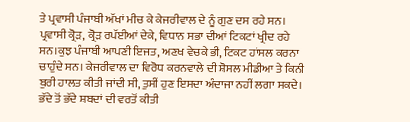ਤੇ ਪ੍ਰਵਾਸੀ ਪੰਜਾਬੀ ਅੱਖਾਂ ਮੀਚ ਕੇ ਕੇਜਰੀਵਾਲ ਦੇ ਨੂੰ ਗੁਣ ਦਸ ਰਹੇ ਸਨ। ਪ੍ਰਵਾਸੀ ਕ੍ਰੋੜ, ਕ੍ਰੋੜ ਰਪੱਈਆਂ ਦੇਕੇ, ਵਿਧਾਨ ਸਭਾ ਦੀਆਂ ਟਿਕਟਾਂ ਖ੍ਰੀਦ ਰਹੇ ਸਨ।ਕੁਝ ਪੰਜਾਬੀ ਆਪਣੀ ਇਜਤ, ਅਣਖ ਵੇਚਕੇ ਭੀ, ਟਿਕਟ ਹਾਂਸਲ ਕਰਨਾ ਚਾਹੁੰਦੇ ਸਨ। ਕੇਜਰੀਵਾਲ ਦਾ ਵਿਰੋਧ ਕਰਨਵਾਲੇ ਦੀ ਸ਼ੋਸਲ ਮੀਡੀਆ ਤੇ ਕਿਨੀ ਬੁਰੀ ਹਾਲਤ ਕੀਤੀ ਜਾਂਦੀ ਸੀ, ਤੁਸੀਂ ਹੁਣ ਇਸਦਾ ਅੰਦਾਜਾ ਨਹੀਂ ਲਗਾ ਸਕਦੇ। ਭੱਦੇ ਤੋਂ ਭੱਦੇ ਸ਼ਬਦਾਂ ਦੀ ਵਰਤੋਂ ਕੀਤੀ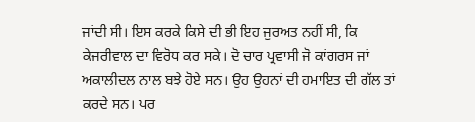ਜਾਂਦੀ ਸੀ। ਇਸ ਕਰਕੇ ਕਿਸੇ ਦੀ ਭੀ ਇਹ ਜੁਰਅਤ ਨਹੀਂ ਸੀ, ਕਿ ਕੇਜਰੀਵਾਲ ਦਾ ਵਿਰੋਧ ਕਰ ਸਕੇ। ਦੋ ਚਾਰ ਪ੍ਰਵਾਸੀ ਜੋ ਕਾਂਗਰਸ ਜਾਂ ਅਕਾਲੀਦਲ ਨਾਲ ਬਝੇ ਹੋਏ ਸਨ। ਉਹ ਉਹਨਾਂ ਦੀ ਹਮਾਇਤ ਦੀ ਗੱਲ ਤਾਂ ਕਰਦੇ ਸਨ। ਪਰ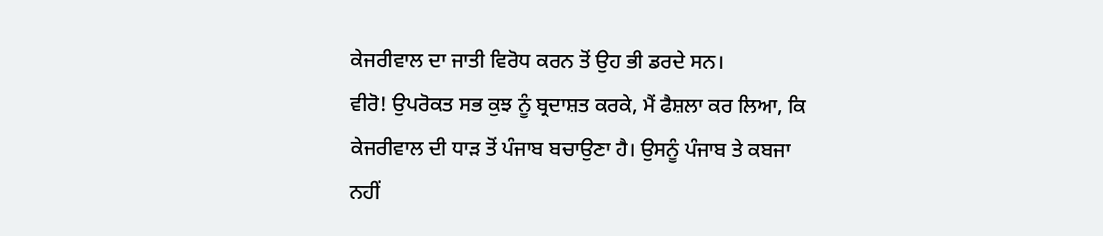ਕੇਜਰੀਵਾਲ ਦਾ ਜਾਤੀ ਵਿਰੋਧ ਕਰਨ ਤੋਂ ਉਹ ਭੀ ਡਰਦੇ ਸਨ।
ਵੀਰੋ! ਉਪਰੋਕਤ ਸਭ ਕੁਝ ਨੂੰ ਬ੍ਰਦਾਸ਼ਤ ਕਰਕੇ, ਮੈਂ ਫੈਸ਼ਲਾ ਕਰ ਲਿਆ, ਕਿ ਕੇਜਰੀਵਾਲ ਦੀ ਧਾੜ ਤੋਂ ਪੰਜਾਬ ਬਚਾਉਣਾ ਹੈ। ਉਸਨੂੰ ਪੰਜਾਬ ਤੇ ਕਬਜਾ ਨਹੀਂ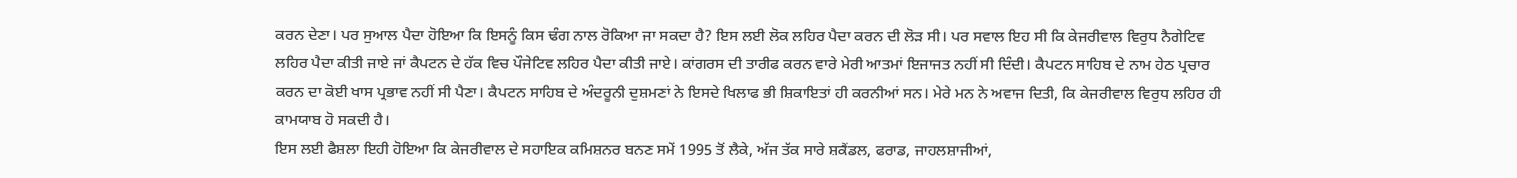ਕਰਨ ਦੇਣਾ। ਪਰ ਸੁਆਲ ਪੈਦਾ ਹੋਇਆ ਕਿ ਇਸਨੂੰ ਕਿਸ ਢੰਗ ਨਾਲ ਰੋਕਿਆ ਜਾ ਸਕਦਾ ਹੈ? ਇਸ ਲਈ ਲੋਕ ਲਹਿਰ ਪੈਦਾ ਕਰਨ ਦੀ ਲੋੜ ਸੀ। ਪਰ ਸਵਾਲ ਇਹ ਸੀ ਕਿ ਕੇਜਰੀਵਾਲ ਵਿਰੁਧ ਨੈਗੇਟਿਵ ਲਹਿਰ ਪੈਦਾ ਕੀਤੀ ਜਾਏ ਜਾਂ ਕੈਪਟਨ ਦੇ ਹੱਕ ਵਿਚ ਪੌਜੇਟਿਵ ਲਹਿਰ ਪੈਦਾ ਕੀਤੀ ਜਾਏ। ਕਾਂਗਰਸ ਦੀ ਤਾਰੀਫ ਕਰਨ ਵਾਰੇ ਮੇਰੀ ਆਤਮਾਂ ਇਜਾਜਤ ਨਹੀਂ ਸੀ ਦਿੰਦੀ। ਕੈਪਟਨ ਸਾਹਿਬ ਦੇ ਨਾਮ ਹੇਠ ਪ੍ਰਚਾਰ ਕਰਨ ਦਾ ਕੋਈ ਖਾਸ ਪ੍ਰਭਾਵ ਨਹੀਂ ਸੀ ਪੈਣਾ। ਕੈਪਟਨ ਸਾਹਿਬ ਦੇ ਅੰਦਰੂਨੀ ਦੁਸ਼ਮਣਾਂ ਨੇ ਇਸਦੇ ਖਿਲਾਫ ਭੀ ਸ਼ਿਕਾਇਤਾਂ ਹੀ ਕਰਨੀਆਂ ਸਨ। ਮੇਰੇ ਮਨ ਨੇ ਅਵਾਜ ਦਿਤੀ, ਕਿ ਕੇਜਰੀਵਾਲ ਵਿਰੁਧ ਲਹਿਰ ਹੀ ਕਾਮਯਾਬ ਹੋ ਸਕਦੀ ਹੈ।
ਇਸ ਲਈ ਫੈਸ਼ਲਾ ਇਹੀ ਹੋਇਆ ਕਿ ਕੇਜਰੀਵਾਲ ਦੇ ਸਹਾਇਕ ਕਮਿਸ਼ਨਰ ਬਨਣ ਸਮੇਂ 1995 ਤੋਂ ਲੈਕੇ, ਅੱਜ ਤੱਕ ਸਾਰੇ ਸ਼ਕੈਂਡਲ, ਫਰਾਡ, ਜਾਹਲਸ਼ਾਜੀਆਂ,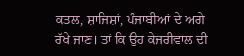ਕਤਲ, ਸ਼ਾਜਿਸ਼ਾਂ, ਪੰਜਾਬੀਆਂ ਦੇ ਅਗੇ ਰੱਖੇ ਜਾਣ। ਤਾਂ ਕਿ ਉਹ ਕੇਜਰੀਵਾਲ ਦੀ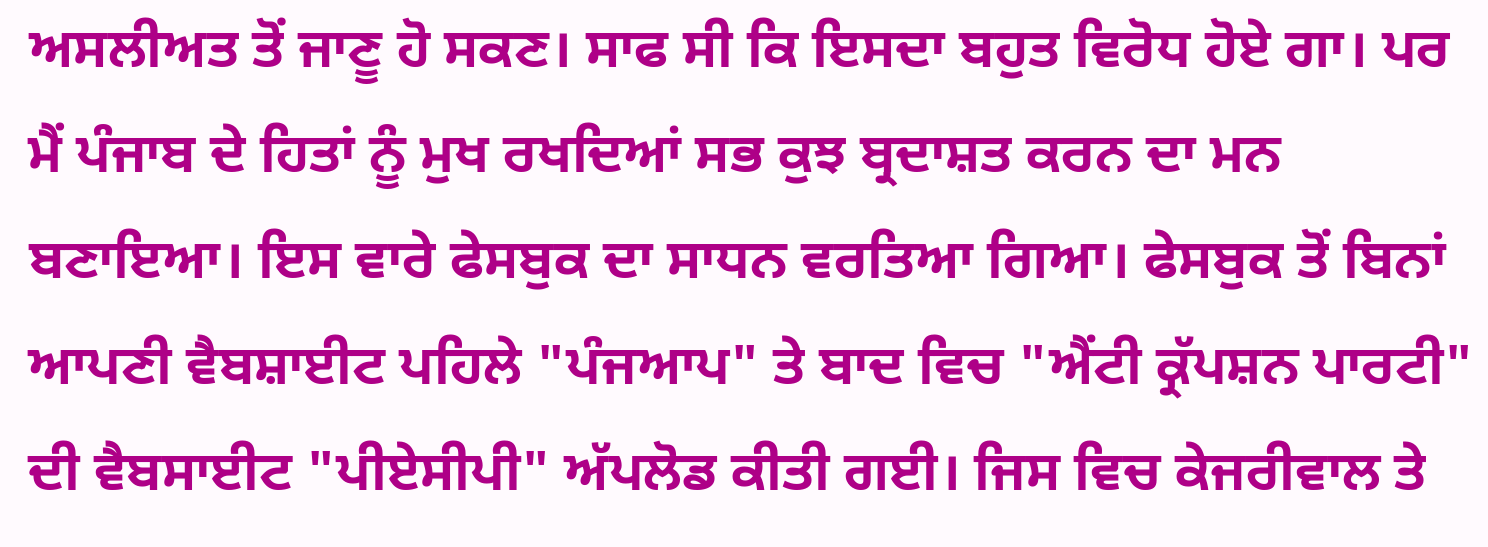ਅਸਲੀਅਤ ਤੋਂ ਜਾਣੂ ਹੋ ਸਕਣ। ਸਾਫ ਸੀ ਕਿ ਇਸਦਾ ਬਹੁਤ ਵਿਰੋਧ ਹੋਏ ਗਾ। ਪਰ ਮੈਂ ਪੰਜਾਬ ਦੇ ਹਿਤਾਂ ਨੂੰ ਮੁਖ ਰਖਦਿਆਂ ਸਭ ਕੁਝ ਬ੍ਰਦਾਸ਼ਤ ਕਰਨ ਦਾ ਮਨ ਬਣਾਇਆ। ਇਸ ਵਾਰੇ ਫੇਸਬੁਕ ਦਾ ਸਾਧਨ ਵਰਤਿਆ ਗਿਆ। ਫੇਸਬੁਕ ਤੋਂ ਬਿਨਾਂ ਆਪਣੀ ਵੈਬਸ਼ਾਈਟ ਪਹਿਲੇ "ਪੰਜਆਪ" ਤੇ ਬਾਦ ਵਿਚ "ਐਂਟੀ ਕ੍ਰੱਪਸ਼ਨ ਪਾਰਟੀ" ਦੀ ਵੈਬਸਾਈਟ "ਪੀਏਸੀਪੀ" ਅੱਪਲੋਡ ਕੀਤੀ ਗਈ। ਜਿਸ ਵਿਚ ਕੇਜਰੀਵਾਲ ਤੇ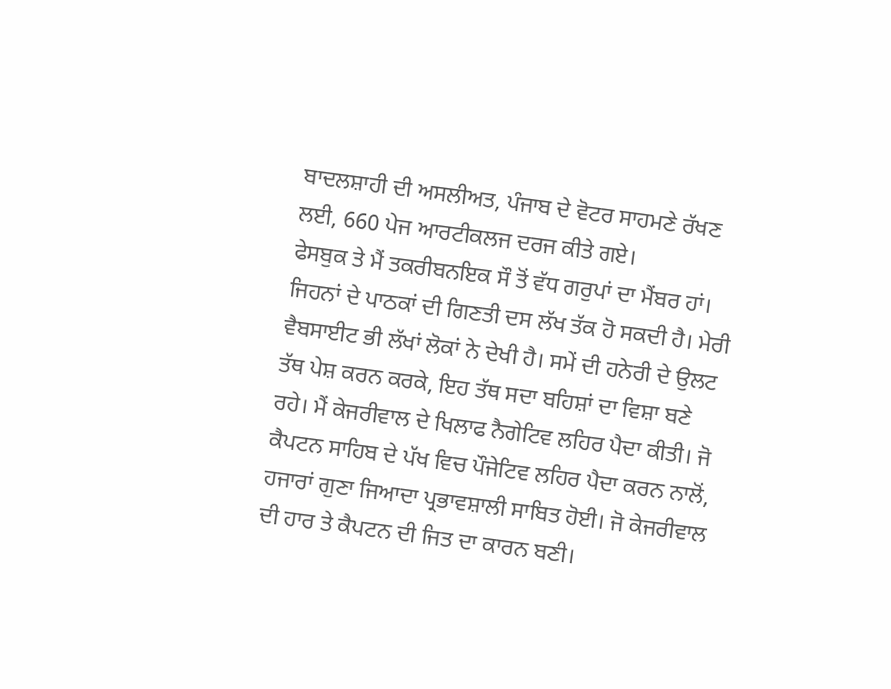ਬਾਦਲਸ਼ਾਹੀ ਦੀ ਅਸਲੀਅਤ, ਪੰਜਾਬ ਦੇ ਵੋਟਰ ਸਾਹਮਣੇ ਰੱਖਣ ਲਈ, 660 ਪੇਜ ਆਰਟੀਕਲਜ ਦਰਜ ਕੀਤੇ ਗਏ।
ਫੇਸਬੁਕ ਤੇ ਮੈਂ ਤਕਰੀਬਨਇਕ ਸੌ ਤੋਂ ਵੱਧ ਗਰੁਪਾਂ ਦਾ ਮੈਂਬਰ ਹਾਂ। ਜਿਹਨਾਂ ਦੇ ਪਾਠਕਾਂ ਦੀ ਗਿਣਤੀ ਦਸ ਲੱਖ ਤੱਕ ਹੋ ਸਕਦੀ ਹੈ। ਮੇਰੀ ਵੈਬਸਾਈਟ ਭੀ ਲੱਖਾਂ ਲੋਕਾਂ ਨੇ ਦੇਖੀ ਹੈ। ਸਮੇਂ ਦੀ ਹਨੇਰੀ ਦੇ ਉਲਟ ਤੱਥ ਪੇਸ਼ ਕਰਨ ਕਰਕੇ, ਇਹ ਤੱਥ ਸਦਾ ਬਹਿਸ਼ਾਂ ਦਾ ਵਿਸ਼ਾ ਬਣੇ ਰਹੇ। ਮੈਂ ਕੇਜਰੀਵਾਲ ਦੇ ਖਿਲਾਫ ਨੈਗੇਟਿਵ ਲਹਿਰ ਪੈਦਾ ਕੀਤੀ। ਜੋ ਕੈਪਟਨ ਸਾਹਿਬ ਦੇ ਪੱਖ ਵਿਚ ਪੌਜੇਟਿਵ ਲਹਿਰ ਪੈਦਾ ਕਰਨ ਨਾਲੋਂ, ਹਜਾਰਾਂ ਗੁਣਾ ਜਿਆਦਾ ਪ੍ਰਭਾਵਸ਼ਾਲੀ ਸਾਬਿਤ ਹੋਈ। ਜੋ ਕੇਜਰੀਵਾਲ ਦੀ ਹਾਰ ਤੇ ਕੈਪਟਨ ਦੀ ਜਿਤ ਦਾ ਕਾਰਨ ਬਣੀ।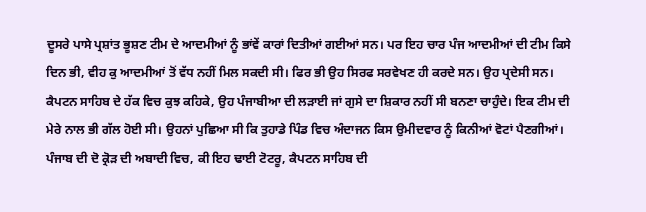ਦੂਸਰੇ ਪਾਸੇ ਪ੍ਰਸ਼ਾਂਤ ਭੂਸ਼ਣ ਟੀਮ ਦੇ ਆਦਮੀਆਂ ਨੂੰ ਭਾਂਵੇਂ ਕਾਰਾਂ ਦਿਤੀਆਂ ਗਈਆਂ ਸਨ। ਪਰ ਇਹ ਚਾਰ ਪੰਜ ਆਦਮੀਆਂ ਦੀ ਟੀਮ ਕਿਸੇ ਦਿਨ ਭੀ, ਵੀਹ ਕੁ ਆਦਮੀਆਂ ਤੋਂ ਵੱਧ ਨਹੀਂ ਮਿਲ ਸਕਦੀ ਸੀ। ਫਿਰ ਭੀ ਉਹ ਸਿਰਫ ਸਰਵੇਖਣ ਹੀ ਕਰਦੇ ਸਨ। ਉਹ ਪ੍ਰਦੇਸੀ ਸਨ। ਕੈਪਟਨ ਸਾਹਿਬ ਦੇ ਹੱਕ ਵਿਚ ਕੁਝ ਕਹਿਕੇ, ਉਹ ਪੰਜਾਬੀਆ ਦੀ ਲੜਾਈ ਜਾਂ ਗੁਸੇ ਦਾ ਸ਼ਿਕਾਰ ਨਹੀਂ ਸੀ ਬਨਣਾ ਚਾਹੁੰਦੇ। ਇਕ ਟੀਮ ਦੀ ਮੇਰੇ ਨਾਲ ਭੀ ਗੱਲ ਹੋਈ ਸੀ। ਉਹਨਾਂ ਪੁਛਿਆ ਸੀ ਕਿ ਤੁਹਾਡੇ ਪਿੰਡ ਵਿਚ ਅੰਦਾਜਨ ਕਿਸ ਉਮੀਦਵਾਰ ਨੂੰ ਕਿਨੀਆਂ ਵੋਟਾਂ ਪੈਣਗੀਆਂ। ਪੰਜਾਬ ਦੀ ਦੋ ਕ੍ਰੋੜ ਦੀ ਅਬਾਦੀ ਵਿਚ, ਕੀ ਇਹ ਢਾਈ ਟੋਟਰੂ, ਕੈਪਟਨ ਸਾਹਿਬ ਦੀ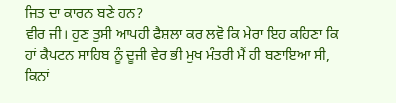ਜਿਤ ਦਾ ਕਾਰਨ ਬਣੇ ਹਨ?
ਵੀਰ ਜੀ। ਹੁਣ ਤੁਸੀ ਆਪਹੀ ਫੈਸ਼ਲਾ ਕਰ ਲਵੋ ਕਿ ਮੇਰਾ ਇਹ ਕਹਿਣਾ ਕਿ ਹਾਂ ਕੈਪਟਨ ਸਾਹਿਬ ਨੂੰ ਦੂਜੀ ਵੇਰ ਭੀ ਮੁਖ ਮੰਤਰੀ ਮੈਂ ਹੀ ਬਣਾਇਆ ਸੀ, ਕਿਨਾਂ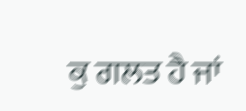ਕੁ ਗਲਤ ਹੈ ਜਾਂ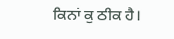ਕਿਨਾਂ ਕੁ ਠੀਕ ਹੈ।